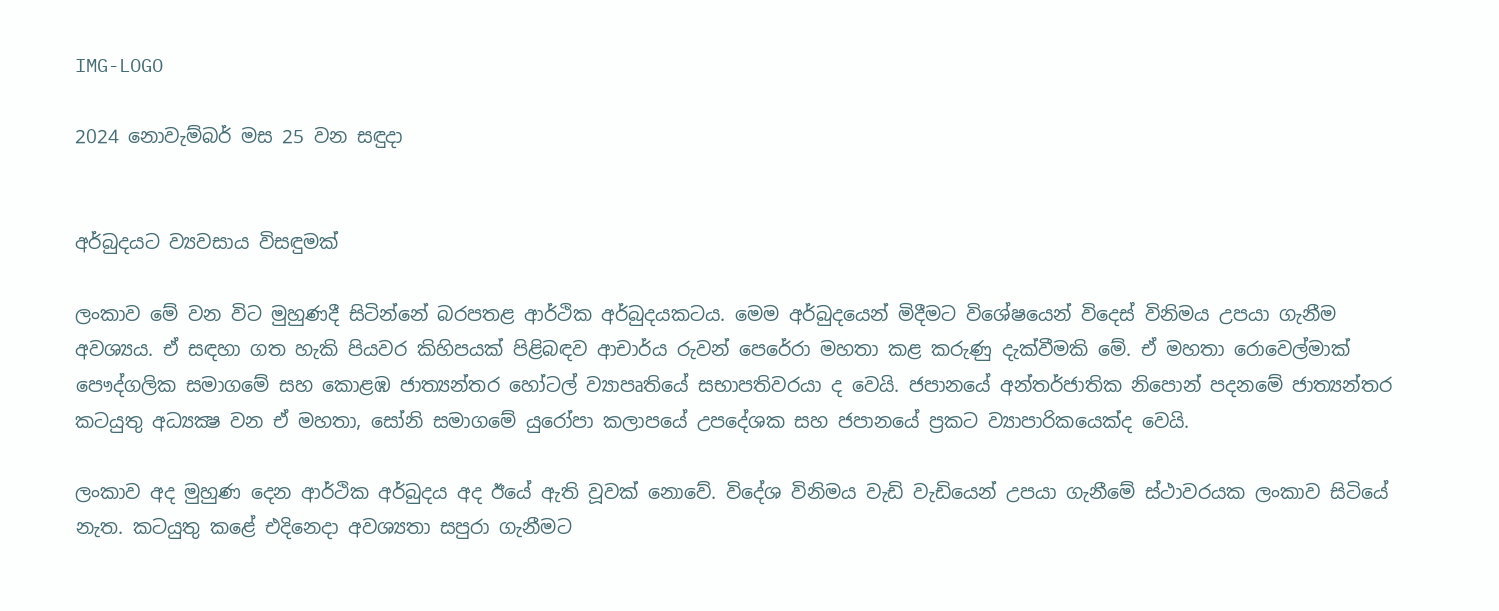IMG-LOGO

2024 නොවැම්බර් මස 25 වන සඳුදා


අර්බුදයට ව්‍යවසාය විසඳුමක්

ලංකාව මේ වන විට මුහුණදී සිටින්නේ බරපතළ ආර්ථික අර්බුදයකටය. මෙම අර්බුදයෙන් මිදීමට විශේෂයෙන් විදෙස් විනිමය උපයා ගැනීම අවශ්‍යය. ඒ සඳහා ගත හැකි පියවර කිහිපයක් පිළිබඳව ආචාර්ය රුවන් පෙරේරා මහතා කළ කරුණු දැක්වීමකි මේ. ඒ මහතා රොවෙල්මාක් පෞද්ගලික සමාගමේ සහ කොළඹ ජාත්‍යන්තර හෝටල් ව්‍යාපෘතියේ සභාපතිවරයා ද වෙයි. ජපානයේ අන්තර්ජාතික නිපොන් පදනමේ ජාත්‍යන්තර කටයුතු අධ්‍යක්‍ෂ වන ඒ මහතා, සෝනි සමාගමේ යුරෝපා කලාපයේ උපදේශක සහ ජපානයේ ප්‍රකට ව්‍යාපාරිකයෙක්ද වෙයි.

ලංකාව අද මුහුණ දෙන ආර්ථික අර්බුදය අද ඊයේ ඇති වූවක් නොවේ. විදේශ විනිමය වැඩි වැඩියෙන් උපයා ගැනීමේ ස්ථාවරයක ලංකාව සිටියේ නැත. කටයුතු කළේ එදිනෙදා අවශ්‍යතා සපුරා ගැනීමට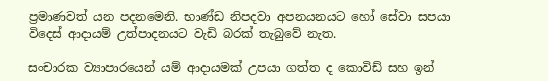ප්‍රමාණවත් යන පදනමෙනි. භාණ්ඩ නිපදවා අපනයනයට හෝ සේවා සපයා විදෙස් ආදායම් උත්පාදනයට වැඩි බරක් තැබුවේ නැත.

සංචාරක ව්‍යාපාරයෙන් යම් ආදායමක් උපයා ගත්ත ද කොවිඩ් සහ ඉන්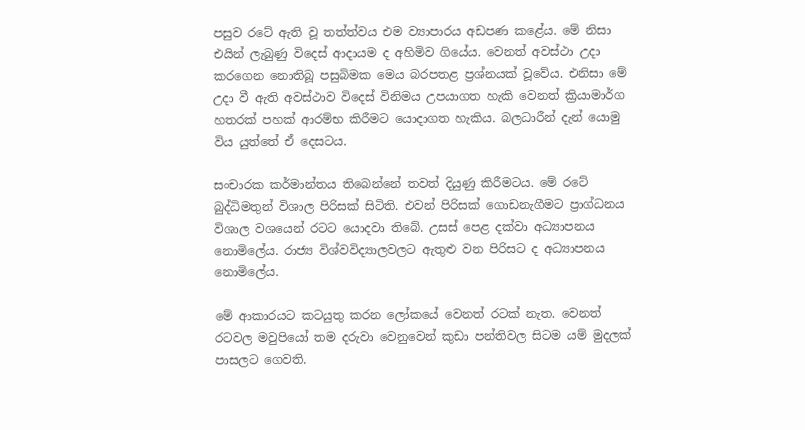පසුව රටේ ඇති වූ තත්ත්වය එම ව්‍යාපාරය අඩපණ කළේය. මේ නිසා එයින් ලැබුණු විදෙස් ආදායම ද අහිමිව ගියේය. වෙනත් අවස්ථා උදා කරගෙන නොතිබූ පසුබිමක මෙය බරපතළ ප්‍රශ්නයක් වූවේය. එනිසා මේ උදා වී ඇති අවස්ථාව විදෙස් විනිමය උපයාගත හැකි වෙනත් ක්‍රියාමාර්ග හතරක් පහක් ආරම්භ කිරීමට යොදාගත හැකිය. බලධාරීන් දැන් යොමු විය යුත්තේ ඒ දෙසටය.

සංචාරක කර්මාන්තය තිබෙන්නේ තවත් දියුණු කිරීමටය. මේ රටේ බුද්ධිමතුන් විශාල පිරිසක් සිටිති. එවන් පිරිසක් ගොඩනැගීමට ප්‍රාග්ධනය විශාල වශයෙන් රටට යොදවා තිබේ. උසස් පෙළ දක්වා අධ්‍යාපනය නොමිලේය. රාජ්‍ය විශ්වවිද්‍යාලවලට ඇතුළු වන පිරිසට ද අධ්‍යාපනය නොමිලේය.

මේ ආකාරයට කටයුතු කරන ලෝකයේ වෙනත් රටක් නැත. වෙනත් රටවල මවුපියෝ තම දරුවා වෙනුවෙන් කුඩා පන්තිවල සිටම යම් මුදලක් පාසලට ගෙවති.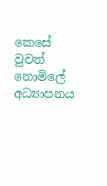කෙසේ වුවත් නොමිලේ අධ්‍යාපනය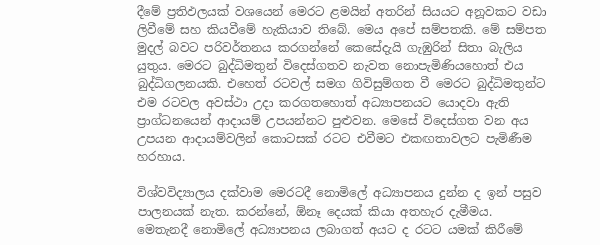දීමේ ප්‍රතිඵලයක් වශයෙන් මෙරට ළමයින් අතරින් සියයට අනූවකට වඩා ලිවීමේ සහ කියවීමේ හැකියාව තිබේ. මෙය අපේ සම්පතකි. මේ සම්පත මුදල් බවට පරිවර්තනය කරගන්නේ කෙසේදැයි ගැඹුරින් සිතා බැලිය යුතුය. මෙරට බුද්ධිමතුන් විදෙස්ගතව නැවත නොපැමිණියහොත් එය බුද්ධිගලනයකි. එහෙත් රටවල් සමග ගිවිසුම්ගත වී මෙරට බුද්ධිමතුන්ට එම රටවල අවස්ථා උදා කරගතහොත් අධ්‍යාපනයට යොදවා ඇති ප්‍රාග්ධනයෙන් ආදායම් උපයන්නට පුළුවන. මෙසේ විදෙස්ගත වන අය උපයන ආදායම්වලින් කොටසක් රටට එවීමට එකඟතාවලට පැමිණීම හරහාය.

විශ්වවිද්‍යාලය දක්වාම මෙරටදී නොමිලේ අධ්‍යාපනය දුන්න ද ඉන් පසුව පාලනයක් නැත. කරන්නේ, ඕනෑ දෙයක් කියා අතහැර දැමීමය. මෙතැනදී නොමිලේ අධ්‍යාපනය ලබාගත් අයට ද රටට යමක් කිරීමේ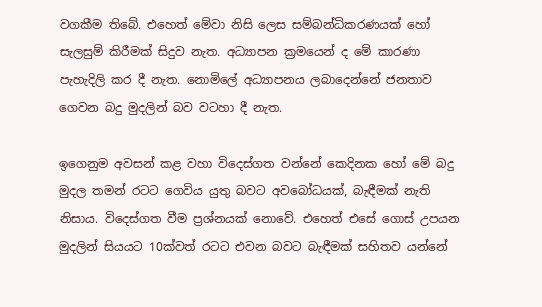වගකීම තිබේ. එහෙත් මේවා නිසි ලෙස සම්බන්ධිකරණයක් හෝ සැලසුම් කිරීමක් සිදුව නැත. අධ්‍යාපන ක්‍රමයෙන් ද මේ කාරණා පැහැදිලි කර දී නැත. නොමිලේ අධ්‍යාපනය ලබාදෙන්නේ ජනතාව ගෙවන බදු මුදලින් බව වටහා දී නැත.

ඉගෙනුම අවසන් කළ වහා විදෙස්ගත වන්නේ කෙදිනක හෝ මේ බදු මුදල තමන් රටට ගෙවිය යුතු බවට අවබෝධයක්, බැඳීමක් නැති නිසාය. විදෙස්ගත වීම ප්‍රශ්නයක් නොවේ. එහෙත් එසේ ගොස් උපයන මුදලින් සියයට 10ක්වත් රටට එවන බවට බැඳීමක් සහිතව යන්නේ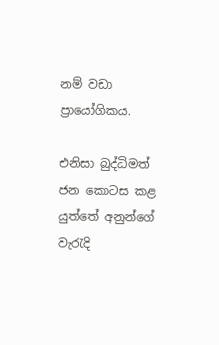නම් වඩා ප්‍රායෝගිකය.

එනිසා බුද්ධිමත් ජන කොටස කළ යුත්තේ අනුන්ගේ වැරැදි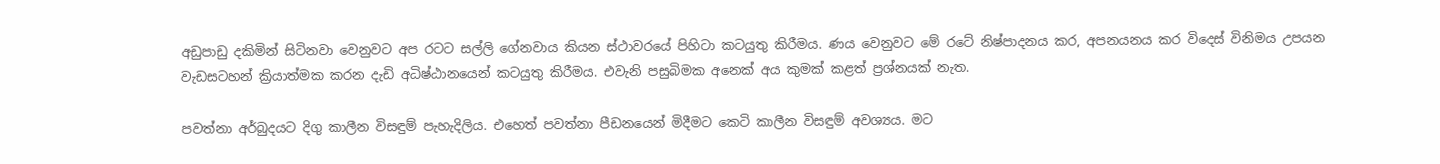අඩුපාඩු දකිමින් සිටිනවා වෙනුවට අප රටට සල්ලි ගේනවාය කියන ස්ථාවරයේ පිහිටා කටයුතු කිරීමය. ණය වෙනුවට මේ රටේ නිෂ්පාදනය කර, අපනයනය කර විදෙස් විනිමය උපයන වැඩසටහන් ක්‍රියාත්මක කරන දැඩි අධිෂ්ඨානයෙන් කටයුතු කිරීමය. එවැනි පසුබිමක අනෙක් අය කුමක් කළත් ප්‍රශ්නයක් නැත.

පවත්නා අර්බුදයට දිගු කාලීන විසඳුම් පැහැදිලිය. එහෙත් පවත්නා පීඩනයෙන් මිදීමට කෙටි කාලීන විසඳුම් අවශ්‍යය. මට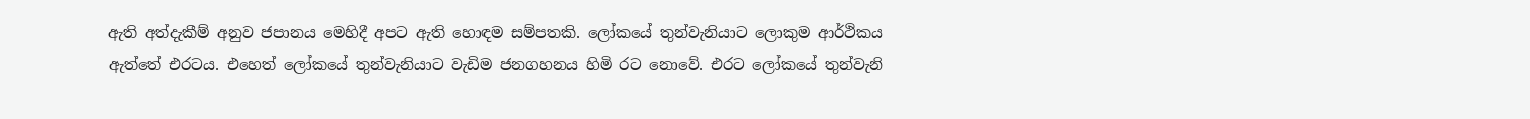ඇති අත්දැකීම් අනුව ජපානය මෙහිදී අපට ඇති හොඳම සම්පතකි. ලෝකයේ තුන්වැනියාට ලොකුම ආර්ථිකය ඇත්තේ එරටය. එහෙත් ලෝකයේ තුන්වැනියාට වැඩිම ජනගහනය හිමි රට නොවේ. එරට ලෝකයේ තුන්වැනි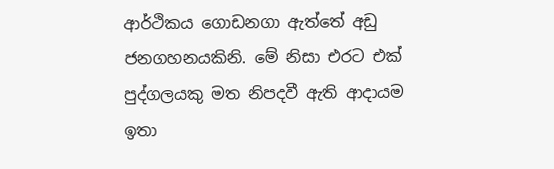ආර්ථිකය ගොඩනගා ඇත්තේ අඩු ජනගහනයකිනි. මේ නිසා එරට එක් පුද්ගලයකු මත නිපදවී ඇති ආදායම ඉතා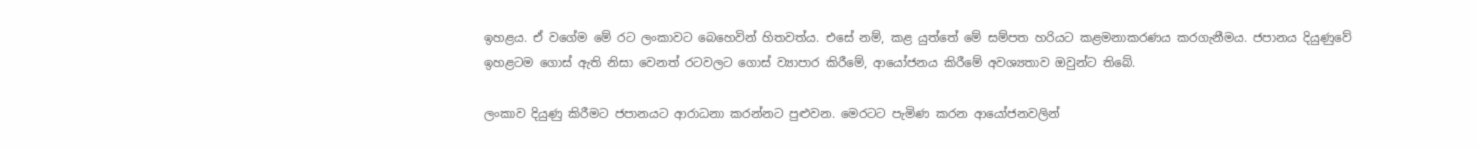ඉහළය. ඒ වගේම මේ රට ලංකාවට බෙහෙවින් හිතවත්ය. එසේ නම්, කළ යුත්තේ මේ සම්පත හරියට කළමනාකරණය කරගැනීමය. ජපානය දියුණුවේ ඉහළටම ගොස් ඇති නිසා වෙනත් රටවලට ගොස් ව්‍යාපාර කිරීමේ, ආයෝජනය කිරීමේ අවශ්‍යතාව ඔවුන්ට තිබේ.

ලංකාව දියුණු කිරීමට ජපානයට ආරාධනා කරන්නට පුළුවන. මෙරටට පැමිණ කරන ආයෝජනවලින්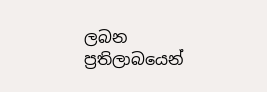ලබන ප්‍රතිලාබයෙන්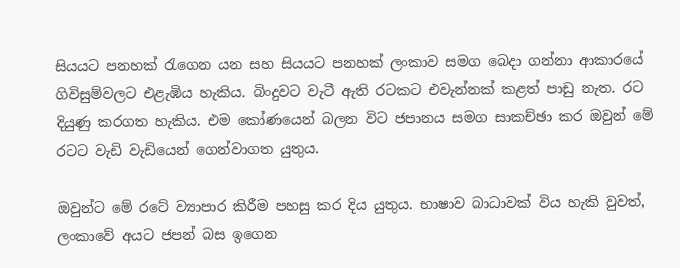සියයට පනහක් රැගෙන යන සහ සියයට පනහක් ලංකාව සමග බෙදා ගන්නා ආකාරයේ ගිවිසුම්වලට එළැඹිය හැකිය. බිංදුවට වැටී ඇති රටකට එවැන්නක් කළත් පාඩු නැත. රට දියුණු කරගත හැකිය. එම කෝණයෙන් බලන විට ජපානය සමග සාකච්ඡා කර ඔවුන් මේ රටට වැඩි වැඩියෙන් ගෙන්වාගත යුතුය.

ඔවුන්ට මේ රටේ ව්‍යාපාර කිරීම පහසු කර දිය යුතුය. භාෂාව බාධාවක් විය හැකි වුවත්, ලංකාවේ අයට ජපන් බස ඉගෙන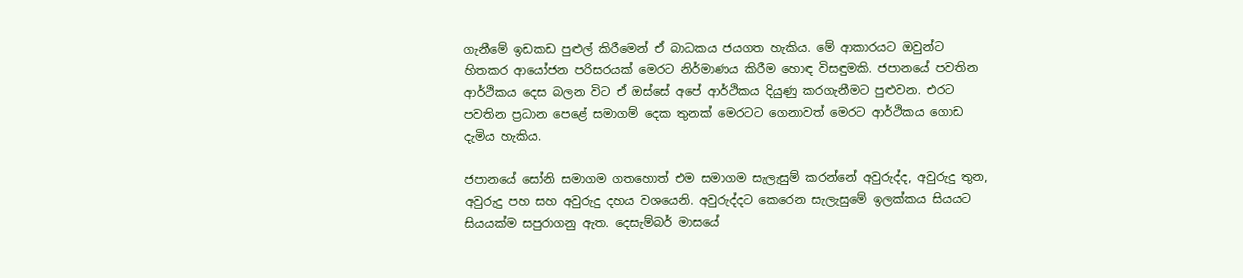ගැනීමේ ඉඩකඩ පුළුල් කිරීමෙන් ඒ බාධකය ජයගත හැකිය. මේ ආකාරයට ඔවුන්ට හිතකර ආයෝජන පරිසරයක් මෙරට නිර්මාණය කිරීම හොඳ විසඳුමකි. ජපානයේ පවතින ආර්ථිකය දෙස බලන විට ඒ ඔස්සේ අපේ ආර්ථිකය දියුණු කරගැනීමට පුළුවන. එරට පවතින ප්‍රධාන පෙළේ සමාගම් දෙක තුනක් මෙරටට ගෙනාවත් මෙරට ආර්ථිකය ගොඩ දැමිය හැකිය.

ජපානයේ සෝනි සමාගම ගතහොත් එම සමාගම සැලැසුම් කරන්නේ අවුරුද්ද, අවුරුදු තුන, අවුරුදු පහ සහ අවුරුදු දහය වශයෙනි. අවුරුද්දට කෙරෙන සැලැසුමේ ඉලක්කය සියයට සියයක්ම සපුරාගනු ඇත. දෙසැම්බර් මාසයේ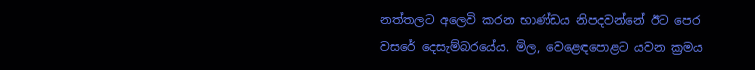නත්තලට අලෙවි කරන භාණ්ඩය නිපදවන්නේ ඊට පෙර වසරේ දෙසැම්බරයේය. මිල, වෙළෙඳපොළට යවන ක්‍රමය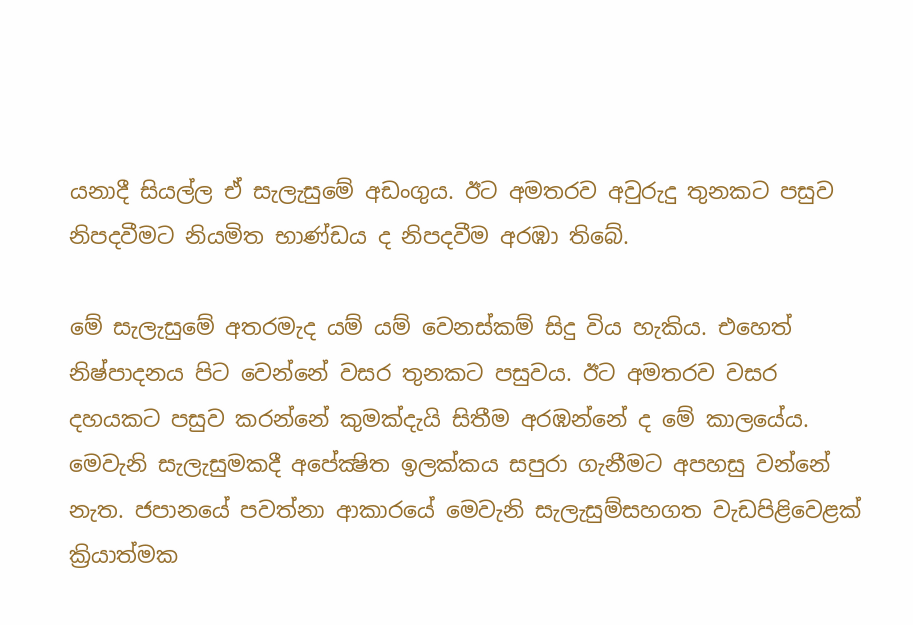යනාදී සියල්ල ඒ සැලැසුමේ අඩංගුය. ඊට අමතරව අවුරුදු තුනකට පසුව නිපදවීමට නියමිත භාණ්ඩය ද නිපදවීම අරඹා තිබේ.

මේ සැලැසුමේ අතරමැද යම් යම් වෙනස්කම් සිදු විය හැකිය. එහෙත් නිෂ්පාදනය පිට වෙන්නේ වසර තුනකට පසුවය. ඊට අමතරව වසර දහයකට පසුව කරන්නේ කුමක්දැයි සිතීම අරඹන්නේ ද මේ කාලයේය. මෙවැනි සැලැසුමකදී අපේක්‍ෂිත ඉලක්කය සපුරා ගැනීමට අපහසු වන්නේ නැත. ජපානයේ පවත්නා ආකාරයේ මෙවැනි සැලැසුම්සහගත වැඩපිළිවෙළක් ක්‍රියාත්මක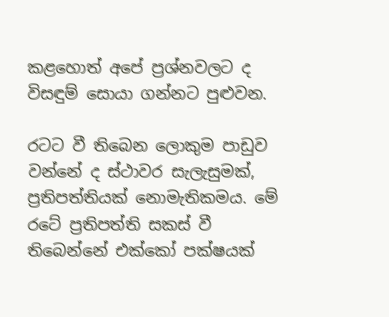කළහොත් අපේ ප්‍රශ්නවලට ද විසඳුම් සොයා ගන්නට පුළුවන.

රටට වී තිබෙන ලොකුම පාඩුව වන්නේ ද ස්ථාවර සැලැසුමක්, ප්‍රතිපත්තියක් නොමැතිකමය. මේ රටේ ප්‍රතිපත්ති සකස් වී තිබෙන්නේ එක්කෝ පක්ෂයක්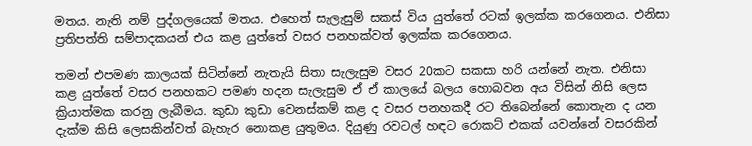මතය. නැති නම් පුද්ගලයෙක් මතය. එහෙත් සැලැසුම් සකස් විය යුත්තේ රටක් ඉලක්ක කරගෙනය. එනිසා ප්‍රතිපත්ති සම්පාදකයන් එය කළ යුත්තේ වසර පනහක්වත් ඉලක්ක කරගෙනය.

තමන් එපමණ කාලයක් සිටින්නේ නැතැයි සිතා සැලැසුම වසර 20කට සකසා හරි යන්නේ නැත. එනිසා කළ යුත්තේ වසර පනහකට පමණ හදන සැලැසුම ඒ ඒ කාලයේ බලය හොබවන අය විසින් නිසි ලෙස ක්‍රියාත්මක කරනු ලැබීමය. කුඩා කුඩා වෙනස්කම් කළ ද වසර පනහකදී රට තිබෙන්නේ කොතැන ද යන දැක්ම කිසි ලෙසකින්වත් බැහැර නොකළ යුතුමය. දියුණු රවටල් හඳට රොකට් එකක් යවන්නේ වසරකින්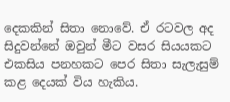දෙකකින් සිතා නොවේ. ඒ රටවල අද සිදුවන්නේ ඔවුන් මීට වසර සියයකට එකසිය පනහකට පෙර සිතා සැලැසුම් කළ දෙයක් විය හැකිය.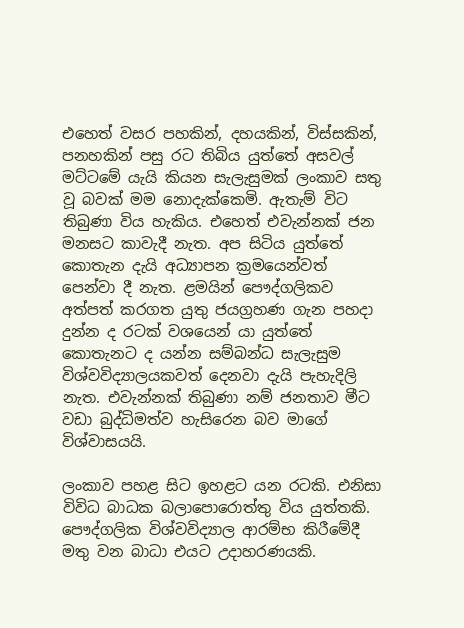එහෙත් වසර පහකින්, දහයකින්, විස්සකින්, පනහකින් පසු රට තිබිය යුත්තේ අසවල් මට්ටමේ යැයි කියන සැලැසුමක් ලංකාව සතු වූ බවක් මම නොදැක්කෙමි. ඇතැම් විට තිබුණා විය හැකිය. එහෙත් එවැන්නක් ජන මනසට කාවැදී නැත. අප සිටිය යුත්තේ කොතැන දැයි අධ්‍යාපන ක්‍රමයෙන්වත් පෙන්වා දී නැත. ළමයින් පෞද්ගලිකව අත්පත් කරගත යුතු ජයග්‍රහණ ගැන පහදා දුන්න ද රටක් වශයෙන් යා යුත්තේ කොතැනට ද යන්න සම්බන්ධ සැලැසුම විශ්වවිද්‍යාලයකවත් දෙනවා දැයි පැහැදිලි නැත. එවැන්නක් තිබුණා නම් ජනතාව මීට වඩා බුද්ධිමත්ව හැසිරෙන බව මාගේ විශ්වාසයයි.

ලංකාව පහළ සිට ඉහළට යන රටකි. එනිසා විවිධ බාධක බලාපොරොත්තු විය යුත්තකි. පෞද්ගලික විශ්වවිද්‍යාල ආරම්භ කිරීමේදී මතු වන බාධා එයට උදාහරණයකි.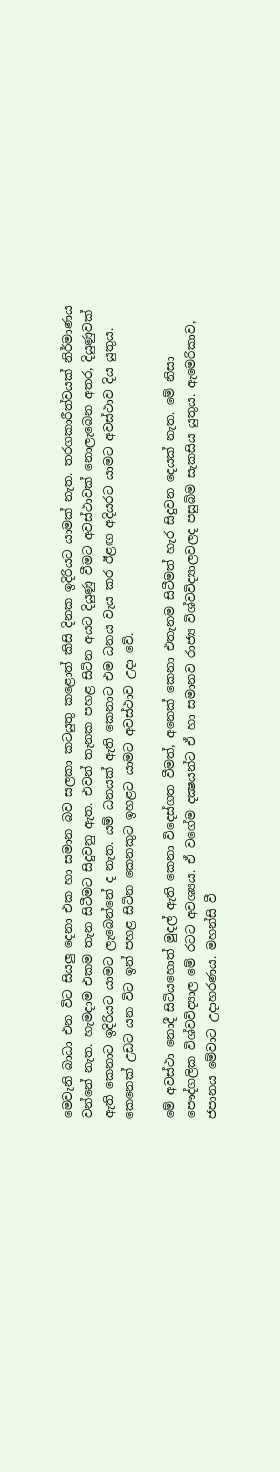මෙවැනි බාධා එන විට සියලු දෙනා එක හා සමාන බව සලකා කටයුතු කළොත් කිසි දිනක ඉදිරියට යාමක් නැත. තරගකාරීත්වයක් නිර්මාණය වන්නේ නැත. හැමදාම එකම තැන සිටීමට සිදුවනු ඇත. එවන් තැනක පහළ සිටින අයට දියුණු වීමට අවස්ථාවක් නොලැබෙන අතර, දියුණුවක් ඇති කෙනාට ඉදිරියට යාමට ලැබෙන්නේ ද නැත. යම් ධනයක් ඇති කෙනාට එම ධනය වැය කර ඊළඟ අදියරට යාමට අවස්ථාව දිය යුතුය. කෙනෙක් උඩට යන විට ඉන් පහළ සිටින කෙනකුට ඉහළට යාමට අවස්ථාව උදා වේ.

මේ අවස්ථා නොදී සිටියහොත් මුදල් ඇති කෙනා විදෙස්ගත වීමත්, අනෙක් කෙනා එතැනම සිටීමත් හැර සිදුවන දෙයක් නැත. මේ නිසා පෞද්ගලික විශ්වවිද්‍යාල මේ රටට අවශ්‍යය. ඒ වගේම දක්‍ෂයන්ට ඒ හා සමානව රාජ්‍ය විශ්වවිද්‍යාලවලද පසුබිම සැකසිය යුතුය. ඇමෙරිකාව, ජපානය මේවාට උදාහරණය. මහන්සි වී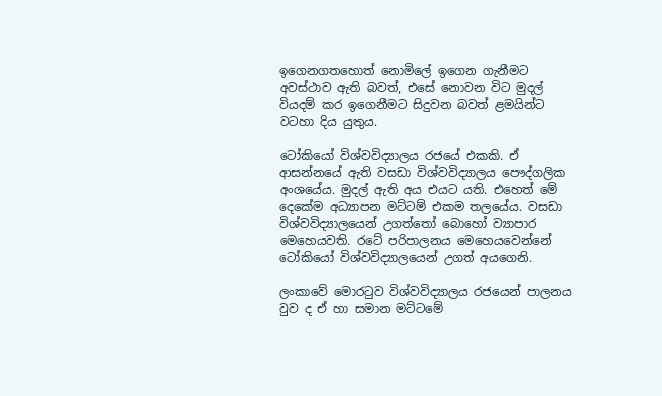ඉගෙනගතහොත් නොමිලේ ඉගෙන ගැනීමට අවස්ථාව ඇති බවත්, එසේ නොවන විට මුදල් වියදම් කර ඉගෙනීමට සිදුවන බවත් ළමයින්ට වටහා දිය යුතුය.

ටෝකියෝ විශ්වවිද්‍යාලය රජයේ එකකි. ඒ ආසන්නයේ ඇති වසඩා විශ්වවිද්‍යාලය පෞද්ගලික අංශයේය. මුදල් ඇති අය එයට යති. එහෙත් මේ දෙකේම අධ්‍යාපන මට්ටම් එකම තලයේය. වසඩා විශ්වවිද්‍යාලයෙන් උගත්තෝ බොහෝ ව්‍යාපාර මෙහෙයවති. රටේ පරිපාලනය මෙහෙයවෙන්නේ ටෝකියෝ විශ්වවිද්‍යාලයෙන් උගත් අයගෙනි.

ලංකාවේ මොරටුව විශ්වවිද්‍යාලය රජයෙන් පාලනය වුව ද ඒ හා සමාන මට්ටමේ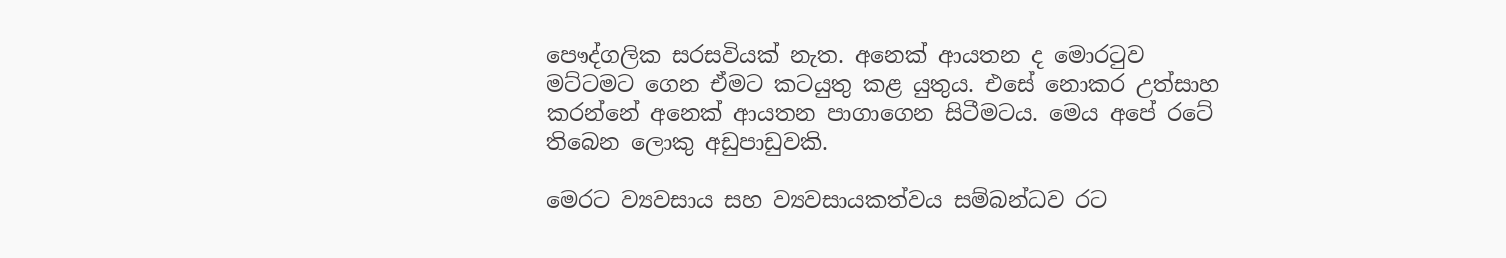පෞද්ගලික සරසවියක් නැත. අනෙක් ආයතන ද මොරටුව මට්ටමට ගෙන ඒමට කටයුතු කළ යුතුය. එසේ නොකර උත්සාහ කරන්නේ අනෙක් ආයතන පාගාගෙන සිටීමටය. මෙය අපේ රටේ තිබෙන ලොකු අඩුපාඩුවකි.

මෙරට ව්‍යවසාය සහ ව්‍යවසායකත්වය සම්බන්ධව රට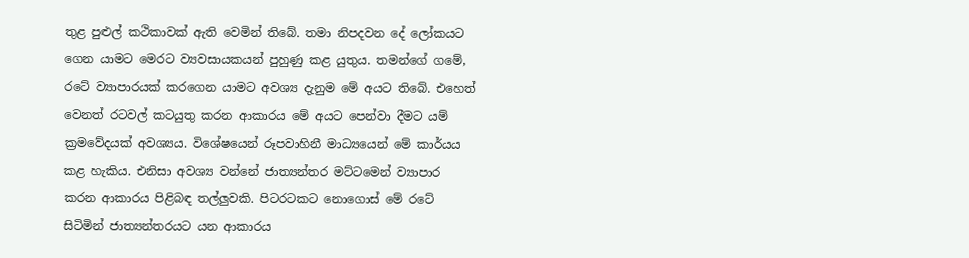තුළ පුළුල් කථිකාවක් ඇති වෙමින් තිබේ. තමා නිපදවන දේ ලෝකයට ගෙන යාමට මෙරට ව්‍යවසායකයන් පුහුණු කළ යුතුය. තමන්ගේ ගමේ, රටේ ව්‍යාපාරයක් කරගෙන යාමට අවශ්‍ය දැනුම මේ අයට තිබේ. එහෙත් වෙනත් රටවල් කටයුතු කරන ආකාරය මේ අයට පෙන්වා දීමට යම් ක්‍රමවේදයක් අවශ්‍යය. විශේෂයෙන් රූපවාහිනී මාධ්‍යයෙන් මේ කාර්යය කළ හැකිය. එනිසා අවශ්‍ය වන්නේ ජාත්‍යන්තර මට්ටමෙන් ව්‍යාපාර කරන ආකාරය පිළිබඳ තල්ලුවකි. පිටරටකට නොගොස් මේ රටේ සිටිමින් ජාත්‍යන්තරයට යන ආකාරය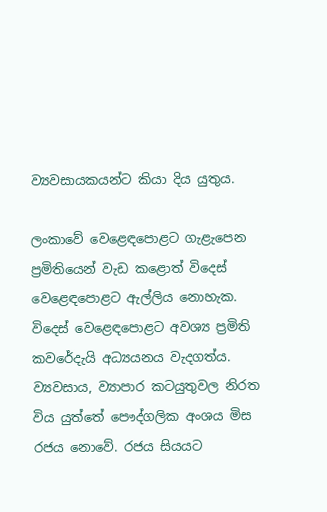ව්‍යවසායකයන්ට කියා දිය යුතුය.

ලංකාවේ වෙළෙඳපොළට ගැළැපෙන ප්‍රමිතියෙන් වැඩ කළොත් විදෙස් වෙළෙඳපොළට ඇල්ලිය නොහැක. විදෙස් වෙළෙඳපොළට අවශ්‍ය ප්‍රමිති කවරේදැයි අධ්‍යයනය වැදගත්ය. ව්‍යවසාය, ව්‍යාපාර කටයුතුවල නිරත විය යුත්තේ පෞද්ගලික අංශය මිස රජය නොවේ. රජය සියයට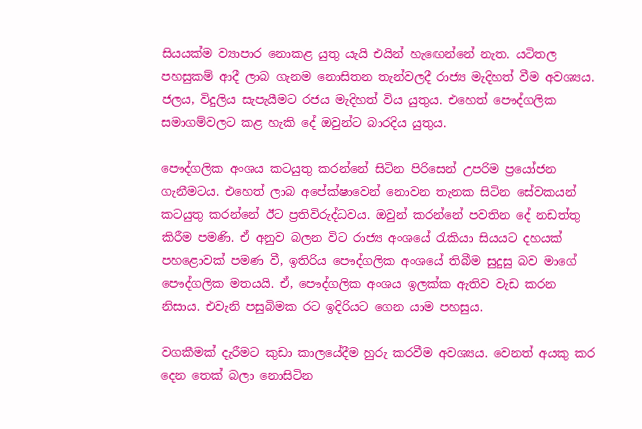සියයක්ම ව්‍යාපාර නොකළ යුතු යැයි එයින් හැඟෙන්නේ නැත. යටිතල පහසුකම් ආදී ලාබ ගැනම නොසිතන තැන්වලදී රාජ්‍ය මැදිහත් වීම අවශ්‍යය. ජලය, විදුලිය සැපැයීමට රජය මැදිහත් විය යුතුය. එහෙත් පෞද්ගලික සමාගම්වලට කළ හැකි දේ ඔවුන්ට බාරදිය යුතුය.

පෞද්ගලික අංශය කටයුතු කරන්නේ සිටින පිරිසෙන් උපරිම ප්‍රයෝජන ගැනීමටය. එහෙත් ලාබ අපේක්ෂාවෙන් නොවන තැනක සිටින සේවකයන් කටයුතු කරන්නේ ඊට ප්‍රතිවිරුද්ධවය. ඔවුන් කරන්නේ පවතින දේ නඩත්තු කිරීම පමණි. ඒ අනුව බලන විට රාජ්‍ය අංශයේ රැකියා සියයට දහයක් පහළොවක් පමණ වී, ඉතිරිය පෞද්ගලික අංශයේ තිබීම සුදුසු බව මාගේ පෞද්ගලික මතයයි. ඒ, පෞද්ගලික අංශය ඉලක්ක ඇතිව වැඩ කරන නිසාය. එවැනි පසුබිමක රට ඉදිරියට ගෙන යාම පහසුය.

වගකීමක් දැරීමට කුඩා කාලයේදීම හුරු කරවීම අවශ්‍යය. වෙනත් අයකු කර දෙන තෙක් බලා නොසිටින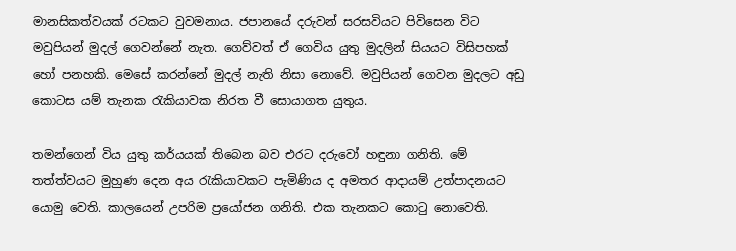මානසිකත්වයක් රටකට වුවමනාය. ජපානයේ දරුවන් සරසවියට පිවිසෙන විට මවුපියන් මුදල් ගෙවන්නේ නැත. ගෙව්වත් ඒ ගෙවිය යුතු මුදලින් සියයට විසිපහක් හෝ පනහකි. මෙසේ කරන්නේ මුදල් නැති නිසා නොවේ. මවුපියන් ගෙවන මුදලට අඩු කොටස යම් තැනක රැකියාවක නිරත වී සොයාගත යුතුය.

තමන්ගෙන් විය යුතු කර්යයක් තිබෙන බව එරට දරුවෝ හඳුනා ගනිති. මේ තත්ත්වයට මුහුණ දෙන අය රැකියාවකට පැමිණිය ද අමතර ආදායම් උත්පාදනයට යොමු වෙති. කාලයෙන් උපරිම ප්‍රයෝජන ගනිති. එක තැනකට කොටු නොවෙති.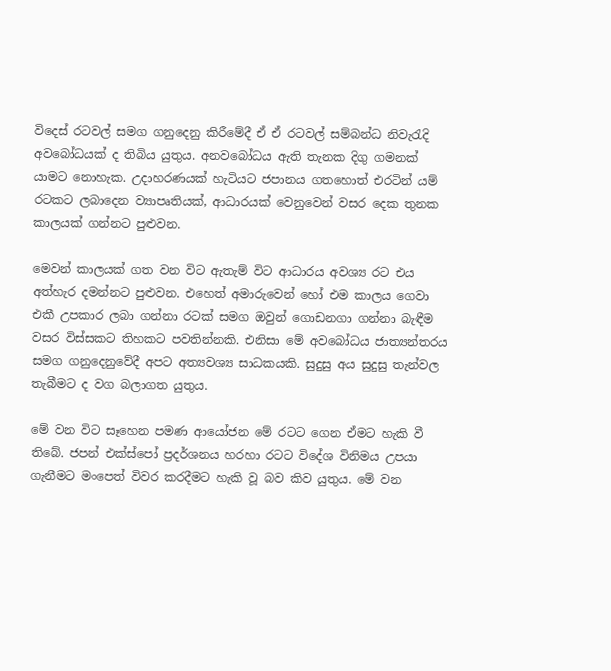විදෙස් රටවල් සමග ගනුදෙනු කිරීමේදී ඒ ඒ රටවල් සම්බන්ධ නිවැරැදි අවබෝධයක් ද තිබිය යුතුය. අනවබෝධය ඇති තැනක දිගු ගමනක් යාමට නොහැක. උදාහරණයක් හැටියට ජපානය ගතහොත් එරටින් යම් රටකට ලබාදෙන ව්‍යාපෘතියක්, ආධාරයක් වෙනුවෙන් වසර දෙක තුනක කාලයක් ගන්නට පුළුවන.

මෙවන් කාලයක් ගත වන විට ඇතැම් විට ආධාරය අවශ්‍ය රට එය අත්හැර දමන්නට පුළුවන. එහෙත් අමාරුවෙන් හෝ එම කාලය ගෙවා එකී උපකාර ලබා ගන්නා රටක් සමග ඔවුන් ගොඩනගා ගන්නා බැඳීම වසර විස්සකට තිහකට පවතින්නකි. එනිසා මේ අවබෝධය ජාත්‍යන්තරය සමග ගනුදෙනුවේදී අපට අත්‍යවශ්‍ය සාධකයකි. සුදුසු අය සුදුසු තැන්වල තැබීමට ද වග බලාගත යුතුය.

මේ වන විට සෑහෙන පමණ ආයෝජන මේ රටට ගෙන ඒමට හැකි වී තිබේ. ජපන් එක්ස්පෝ ප්‍රදර්ශනය හරහා රටට විදේශ විනිමය උපයා ගැනීමට මංපෙත් විවර කරදීමට හැකි වූ බව කිව යුතුය. මේ වන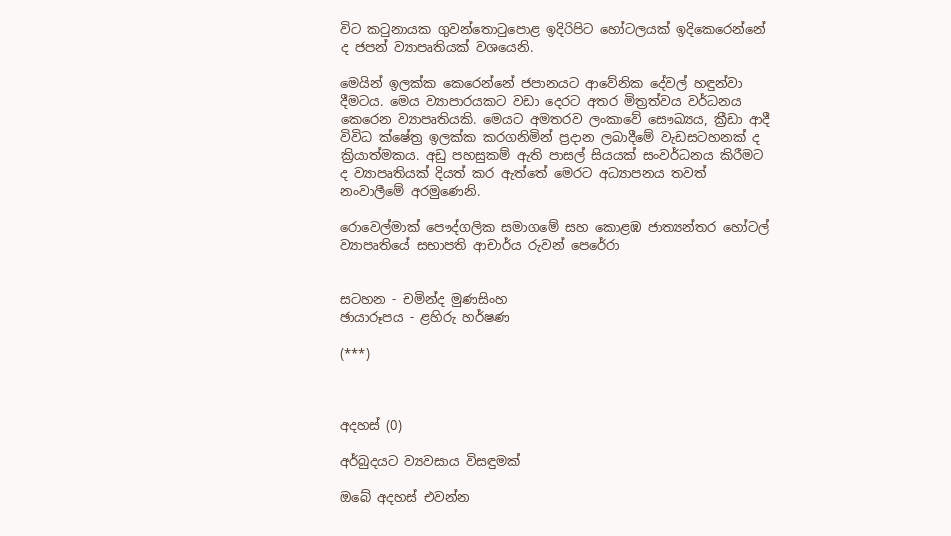විට කටුනායක ගුවන්තොටුපොළ ඉදිරිපිට හෝටලයක් ඉදිකෙරෙන්නේ ද ජපන් ව්‍යාපෘතියක් වශයෙනි.

මෙයින් ඉලක්ක කෙරෙන්නේ ජපානයට ආවේනික දේවල් හඳුන්වා දීමටය. මෙය ව්‍යාපාරයකට වඩා දෙරට අතර මිත්‍රත්වය වර්ධනය කෙරෙන ව්‍යාපෘතියකි. මෙයට අමතරව ලංකාවේ සෞඛ්‍යය, ක්‍රීඩා ආදී විවිධ ක්ෂේත්‍ර ඉලක්ක කරගනිමින් ප්‍රදාන ලබාදීමේ වැඩසටහනක් ද ක්‍රියාත්මකය. අඩු පහසුකම් ඇති පාසල් සියයක් සංවර්ධනය කිරීමට ද ව්‍යාපෘතියක් දියත් කර ඇත්තේ මෙරට අධ්‍යාපනය තවත් නංවාලීමේ අරමුණෙනි.

රොවෙල්මාක් පෞද්ගලික සමාගමේ සහ කොළඹ ජාත්‍යන්තර හෝටල් ව්‍යාපෘතියේ සභාපති ආචාර්ය රුවන් පෙරේරා


සටහන - චමින්ද මුණසිංහ
ඡායාරූපය - ළහිරු හර්ෂණ

(***)



අදහස් (0)

අර්බුදයට ව්‍යවසාය විසඳුමක්

ඔබේ අදහස් එවන්න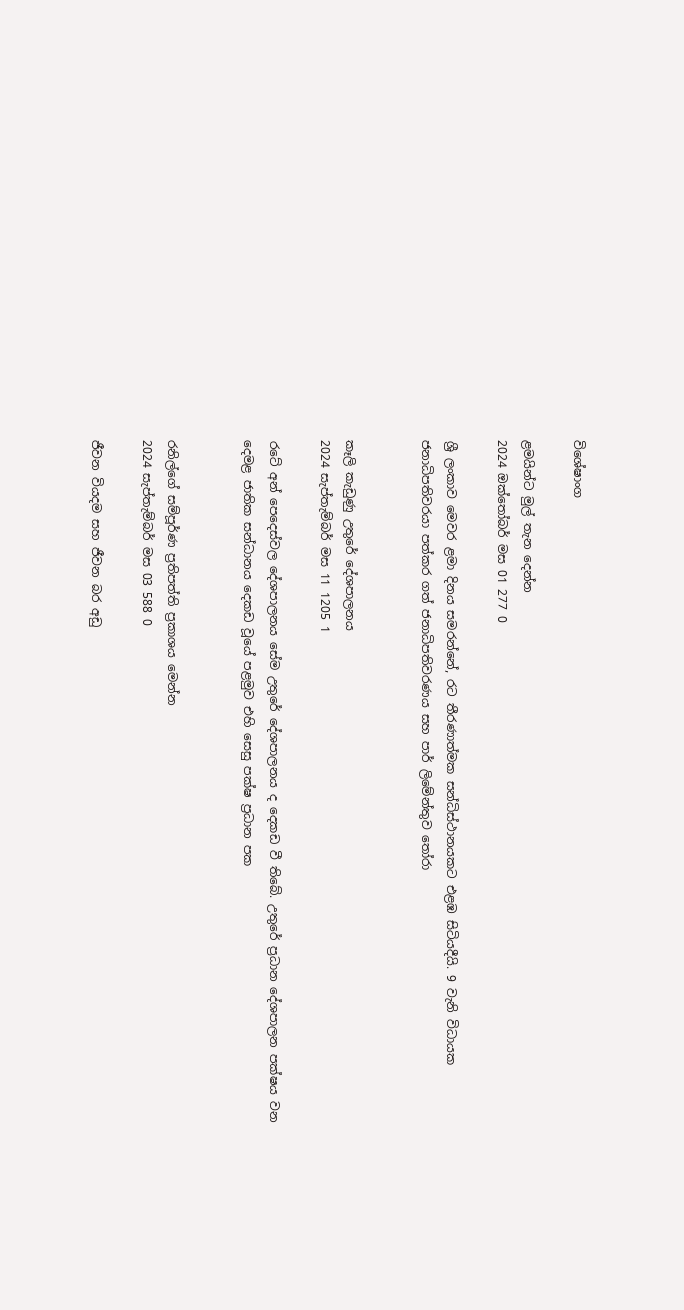විශේෂාංග

ළමයින්ට මුල් තැන දෙන්න
2024 ඔක්තෝබර් මස 01 277 0

ශ්‍රී ලංකාව මෙවර ළමා දිනය සමරන්නේ, රට තීරණාත්මක සන්ධිස්ථානයකට එළඹ සිටියදීයි. 9 වැනි විධායක ජනාධිපතිවරයා පත්කර ගත් ජනාධිපතිවරණය සහ පාර් ලිමේන්තුව තෝරා


කෑලි කැඩුණු උතුරේ දේශපාලනය
2024 සැප්තැම්බර් මස 11 1205 1

රටේ අන් පෙදෙස්වල දේශපාලනය සේම උතුරේ දේශපාලනය ද දෙකඩ වී තිබේ. උතුරේ ප්‍රධාන දේශපාලන පක්ෂය වන දෙමළ ජාතික සන්ධානය දෙකඩ වූයේ පළමුව එහි සෙසු පක්ෂ ප්‍රධාන පක


රනිල්ගේ සම්පූර්ණ ප්‍රතිපත්ති ප්‍රකාශය මෙන්න
2024 සැප්තැම්බර් මස 03 588 0

ජීවන වියදම සහ ජීවන බර අඩු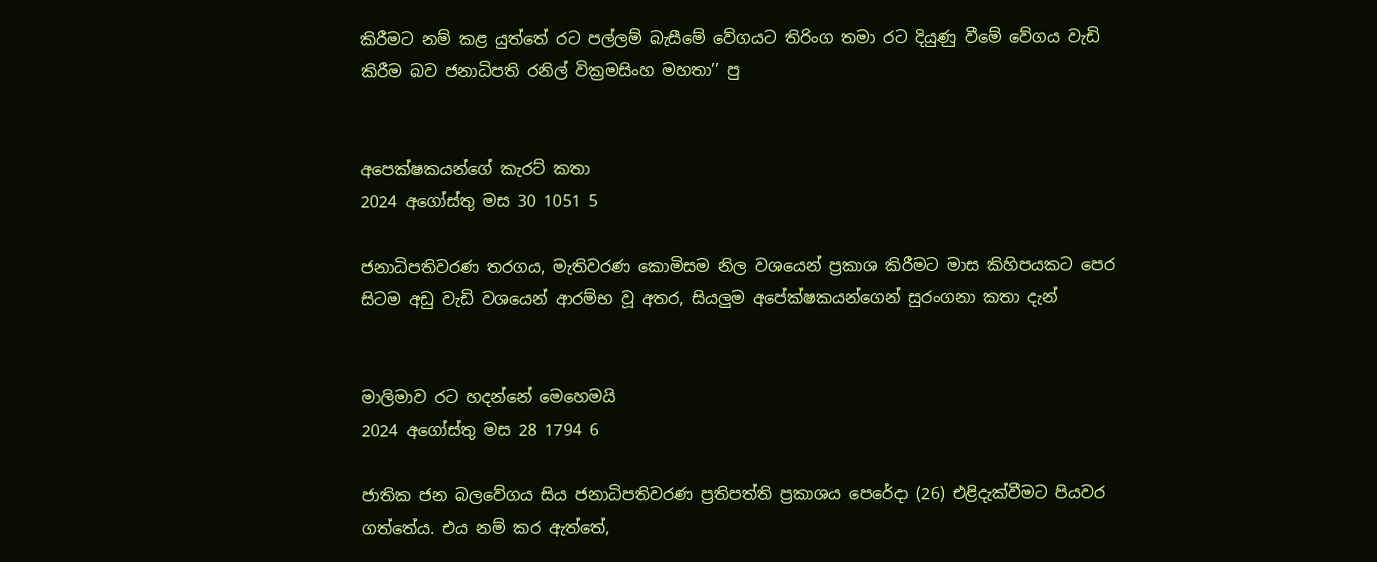කිරීමට නම් කළ යුත්තේ රට පල්ලම් බැසීමේ වේගයට තිරිංග තමා රට දියුණු වීමේ වේගය වැඩි කිරීම බව ජනාධිපති රනිල් වික්‍රමසිංහ මහතා’’ පු


අපෙක්ෂකයන්ගේ කැරට් කතා
2024 අගෝස්තු මස 30 1051 5

ජනාධිපතිවරණ තරගය, මැතිවරණ කොමිසම නිල වශයෙන් ප්‍රකාශ කිරීමට මාස කිහිපයකට පෙර සිටම අඩු වැඩි වශයෙන් ආරම්භ වූ අතර, සියලුම අපේක්ෂකයන්ගෙන් සුරංගනා කතා දැන්


මාලිමාව රට හදන්නේ මෙහෙමයි
2024 අගෝස්තු මස 28 1794 6

ජාතික ජන බලවේගය සිය ජනාධිපතිවරණ ප්‍රතිපත්ති ප්‍රකාශය පෙරේදා (26) එළිදැක්වීමට පියවර ගත්තේය. එය නම් කර ඇත්තේ,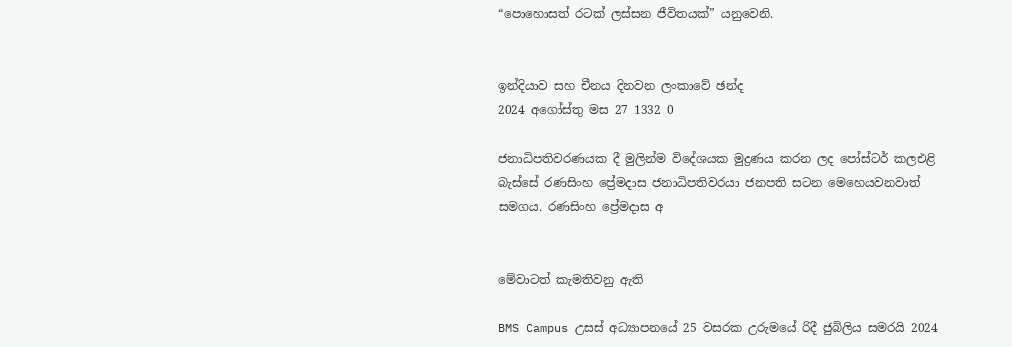“පොහොසත් රටක් ලස්සන ජීවිතයක්” යනුවෙනි.


ඉන්දියාව සහ චීනය දිනවන ලංකාවේ ඡන්ද
2024 අගෝස්තු මස 27 1332 0

ජනාධිපතිවරණයක දී මුලින්ම විදේශයක මුද්‍රණය කරන ලද පෝස්ටර් කලඑළි බැස්සේ රණසිංහ ප්‍රේමදාස ජනාධිපතිවරයා ජනපති සටන මෙහෙයවනවාත් සමගය. රණසිංහ ප්‍රේමදාස අ


මේවාටත් කැමතිවනු ඇති

BMS Campus උසස් අධ්‍යාපනයේ 25 වසරක උරුමයේ රිදී ජුබිලිය සමරයි 2024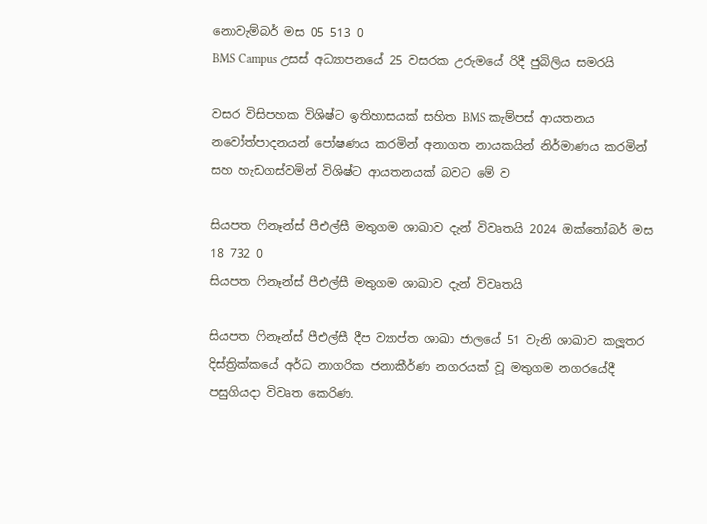නොවැම්බර් මස 05 513 0
BMS Campus උසස් අධ්‍යාපනයේ 25 වසරක උරුමයේ රිදී ජුබිලිය සමරයි

වසර විසිපහක විශිෂ්ට ඉතිහාසයක් සහිත BMS කැම්පස් ආයතනය නවෝත්පාදනයන් පෝෂණය කරමින් අනාගත නායකයින් නිර්මාණය කරමින් සහ හැඩගස්වමින් විශිෂ්ට ආයතනයක් බවට මේ ව

සියපත ෆිනෑන්ස් පීඑල්සී මතුගම ශාඛාව දැන් විවෘතයි 2024 ඔක්තෝබර් මස 18 732 0
සියපත ෆිනෑන්ස් පීඑල්සී මතුගම ශාඛාව දැන් විවෘතයි

සියපත ෆිනෑන්ස් පීඑල්සී දීප ව්‍යාප්ත ශාඛා ජාලයේ 51 වැනි ශාඛාව කලූතර දිස්ත්‍රික්කයේ අර්ධ නාගරික ජනාකීර්ණ නගරයක් වූ මතුගම නගරයේදී පසුගියදා විවෘත කෙරිණ.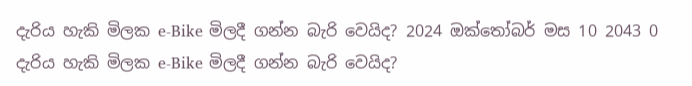දැරිය හැකි මිලක e-Bike මිලදී ගන්න බැරි වෙයිද? 2024 ඔක්තෝබර් මස 10 2043 0
දැරිය හැකි මිලක e-Bike මිලදී ගන්න බැරි වෙයිද?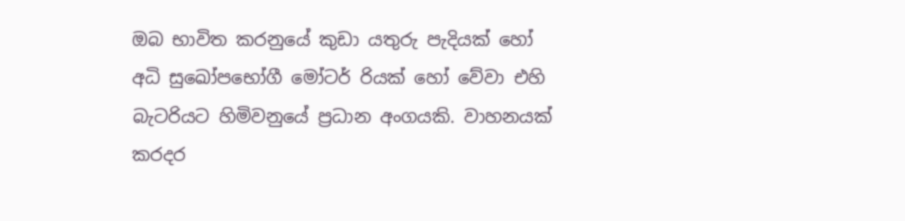ඔබ භාවිත කරනුයේ කුඩා යතුරු පැදියක් හෝ අධි සුඛෝපභෝගී මෝටර් රියක් හෝ වේවා එහි බැටරියට හිමිවනුයේ ප්‍රධාන අංගයකි. වාහනයක් කරදර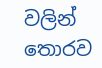වලින් තොරව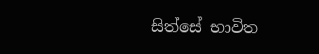සිත්සේ භාවිත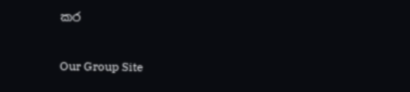කර

Our Group Site